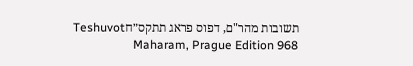תשובות מהר"ם, דפוס פראג תתקס״חTeshuvot Maharam, Prague Edition 968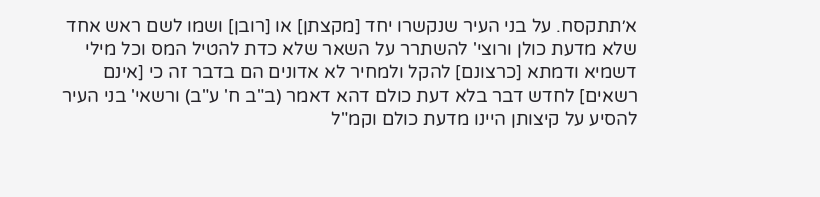א׳תתקסח. על בני העיר שנקשרו יחד [מקצתן] או [רובן] ושמו לשם ראש אחד שלא מדעת כולן ורוצי' להשתרר על השאר שלא כדת להטיל המס וכל מילי דשמיא ודמתא [כרצונם] להקל ולמחיר לא אדונים הם בדבר זה כי [אינם רשאים] לחדש דבר בלא דעת כולם דהא דאמר (ב"ב ח' ע"ב) ורשאי' בני העיר להסיע על קיצותן היינו מדעת כולם וקמ"ל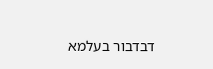דבדבור בעלמא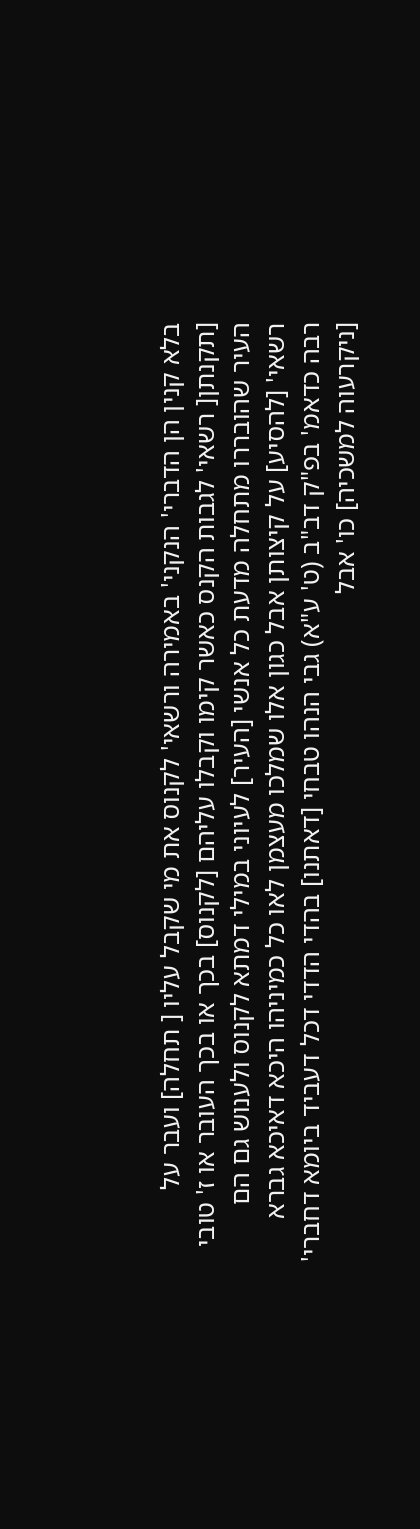בלא קנין הן הדברי' הנקני' באמירה ורשאי' לקנוס את מי שקבל עליו [ תחלה] ועבר על [תקנתן[ רשאי' לגבות הקנס כאשר קימו וקבלו עליהם [לקנוס] בכך או בכך העובר או ז' טובי העיר שהובררו מתחלה מדעת כל אנשי [העיר] לעיוני במילי דמתא לקנוס ולענוש גם הם רשאי' [להסיע] על קיצותן אבל כגון אלו שמלכו מעצמן לאו כל כמיניהו היכא דאיכא גברא רבה כדאמ' בפ"ק דב"ב (ט' ע"א) גבי הנהו טבחי [דאתנו] בהדי הדדי דכל דעביד ביומא דחברי' [ניקרעוה למשכיה] כו' אבל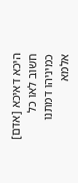היכא דאיכא [אדם] חשוב לאו כל כמיניהו דמתנו אלמא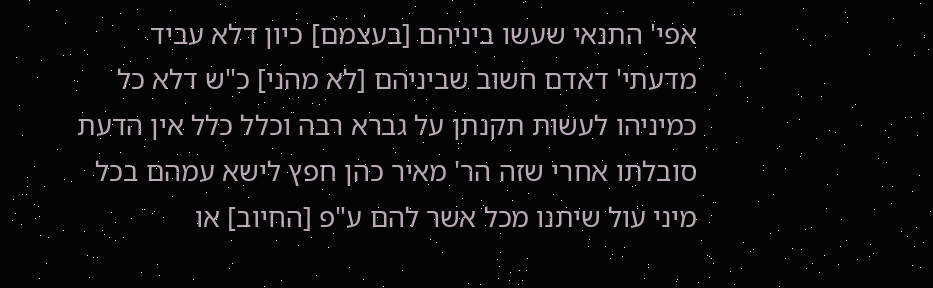אפי' התנאי שעשו ביניהם [בעצמם] כיון דלא עביד מדעתי' דאדם חשוב שביניהם [לא מהני] כ"ש דלא כל כמיניהו לעשות תקנתן על גברא רבה וכלל כלל אין הדעת סובלתו אחרי שזה הר' מאיר כהן חפץ לישא עמהם בכל מיני עול שיתנו מכל אשר להם ע"פ [החיוב] או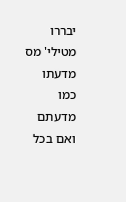יבררו מטילי' מס מדעתו כמו מדעתם ואם בכל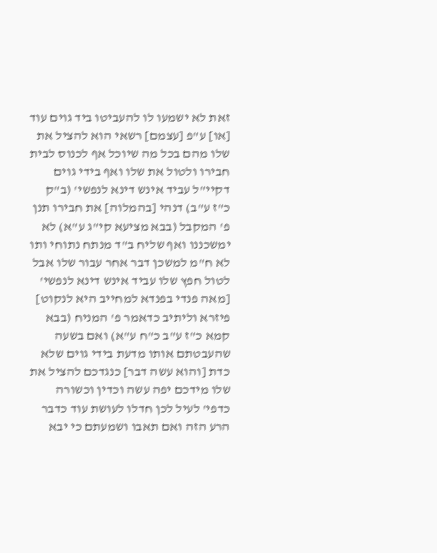זאת לא ישמעו לו להעביטו ביד גוים עוד [או] ע"פ [עצמם] רשאי הוא להציל את שלו מהם בכל מה שיוכל אף לכנוס לבית חבירו ולטול את שלו ואף בידי גוים דקיי"ל עביד אינש דינא לנפשי' (ב"ק כ"ז ע"ב) דנהי [בהמלוה] את חבירו תנן פ' המקבל (בבא מציעא קי"ג ע"א) לא ימשכננו ואף שליח ב"ד מנתח נתוחי ותו לא ח"מ למשכן דבר אחר עבור שלו אבל לטול חפץ שלו עביד אינש דינא לנפשי' [מאה פנדי בפנדא למחייב היא לנקוט] פיזרא וליתיב כדאמר פ' המניח (בבא קמא כ"ז ע"ב כ"ח ע"א) ואם בשעה שהעבטתם אותו מדעת בידי גוים שלא כדת [והוא עשה דבר] כנגדכם להציל את שלו מידכם יפה עשה וכדין וכשורה כדפי' לעיל לכן חדלו לעושת עוד כדבר הרע הזה ואם תאבו ושמעתם כי יבא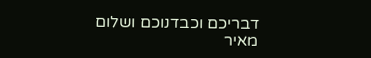דבריכם וכבדנוכם ושלום מאיר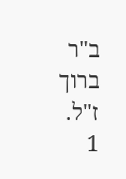ב"ר ברוך ז"ל.
1